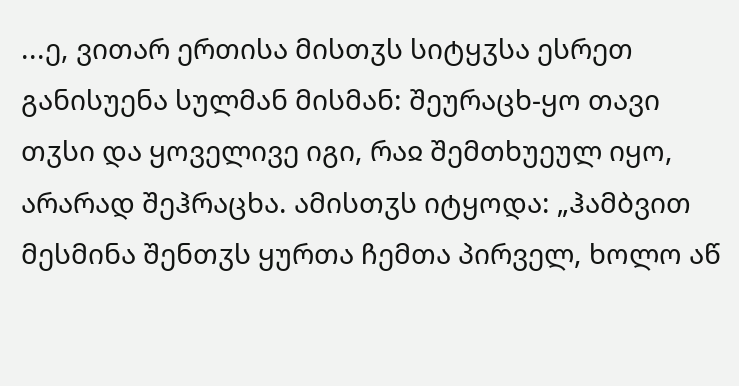...ე, ვითარ ერთისა მისთჳს სიტყჳსა ესრეთ განისუენა სულმან მისმან: შეურაცხ-ყო თავი თჳსი და ყოველივე იგი, რაჲ შემთხუეულ იყო, არარად შეჰრაცხა. ამისთჳს იტყოდა: „ჰამბვით მესმინა შენთჳს ყურთა ჩემთა პირველ, ხოლო აწ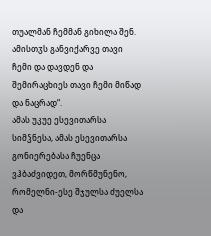თუალმან ჩემმან გიხილა შენ. ამისთჳს განვიქარვე თავი ჩემი და დავდენ და შემირაცხიეს თავი ჩემი მიწად და ნაცრად“.
ამას უკუე ესევითარსა სიმჴნესა, ამას ესევითარსა გონიერებასა ჩუენცა ვჰბაძვიდეთ, მორწმუნენო, რომელნი-ესე შჯულსა ძუელსა და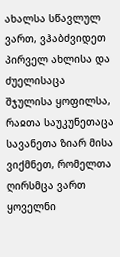ახალსა სწავლულ ვართ, ვჰაბძვიდეთ პირველ ახლისა და ძუელისაცა შჯულისა ყოფილსა, რაჲთა საუკუნეთაცა სავანეთა ზიარ მისა ვიქმნეთ, რომელთა ღირსმცა ვართ ყოველნი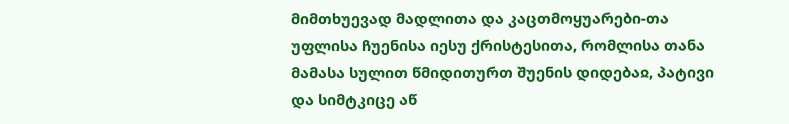მიმთხუევად მადლითა და კაცთმოყუარები-თა უფლისა ჩუენისა იესუ ქრისტესითა, რომლისა თანა მამასა სულით წმიდითურთ შუენის დიდებაჲ, პატივი და სიმტკიცე აწ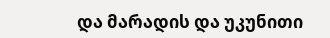და მარადის და უკუნითი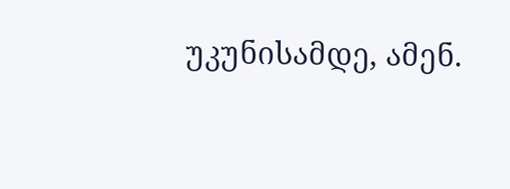უკუნისამდე, ამენ.